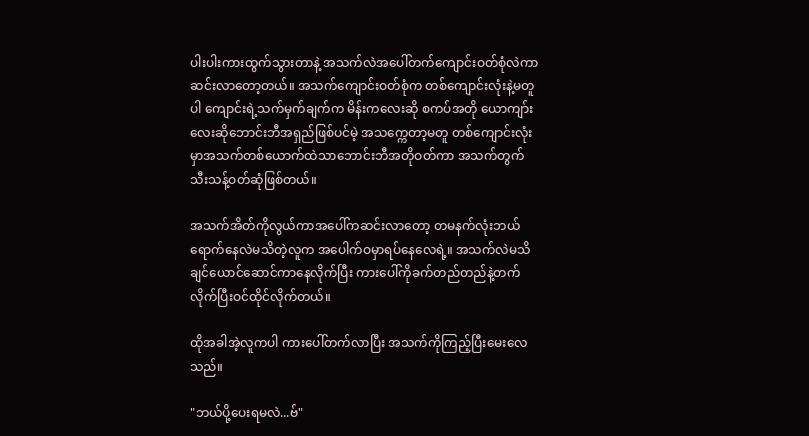ပါးပါးကားထွက်သွားတာနဲ့ အသက်လဲအပေါ်တက်ကျောင်းဝတ်စုံလဲကာဆင်းလာတော့တယ်။ အသက်ကျောင်းဝတ်စုံက တစ်ကျောင်းလုံးနဲ့မတူပါ ကျောင်းရဲ့သက်မှက်ချက်က မိန်းကလေးဆို စကပ်အတို ယောကျာ်းလေးဆိုဘောင်းဘီအရှည်ဖြစ်ပင်မဲ့ အသက္ကေတာ့မတူ တစ်ကျောင်းလုံးမှာအသက်တစ်ယောက်ထဲသာဘောင်းဘီအတိုဝတ်ကာ အသက်တွက်သီးသန့်ဝတ်ဆုံဖြစ်တယ်။

အသက်အိတ်ကိုလွယ်ကာအပေါ်ကဆင်းလာတော့ တမနက်လုံးဘယ်ရောက်နေလဲမသိတဲ့လူက အပေါက်ဝမှာရပ်နေလေရဲ့။ အသက်လဲမသိချင်ယောင်ဆောင်ကာနေလိုက်ပြီး ကားပေါ်ကိုခက်တည်တည်နဲ့တက်လိုက်ပြီးဝင်ထိုင်လိုက်တယ်။

ထိုအခါအဲ့လူကပါ ကားပေါ်တက်လာပြီး အသက်ကိုကြည့်ပြီးမေးလေသည်။

"ဘယ်ပို့ပေးရမလဲ...ဗ်"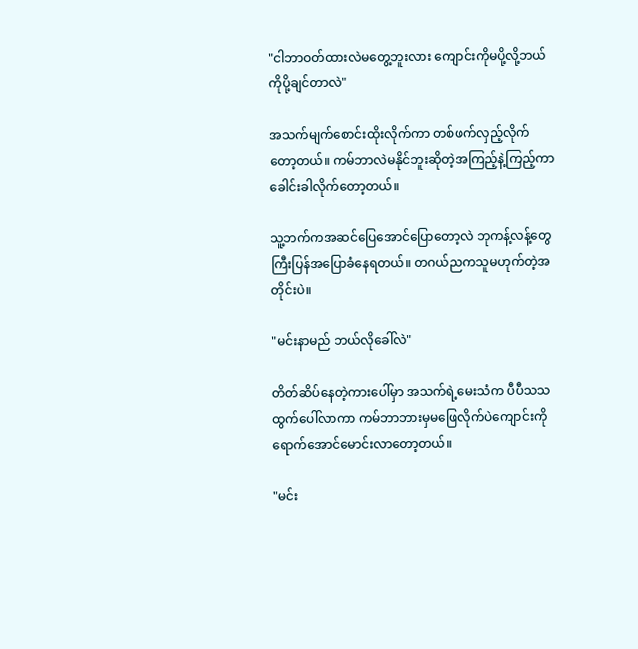"ငါဘာဝတ်ထားလဲမတွေ့ဘူးလား ကျောင်းကိုမပို့လို့ဘယ်ကိုပို့ချင်တာလဲ"

အသက်မျက်စောင်းထိုးလိုက်ကာ တစ်ဖက်လှည့်လိုက်တော့တယ်။ ကမ်ဘာလဲမနိုင်ဘူးဆိုတဲ့အကြည့်နဲ့ကြည့်ကာ ခေါင်းခါလိုက်တော့တယ်။

သူ့ဘက်ကအဆင်ပြေအောင်ပြောတော့လဲ ဘုကန့်လန့်တွေကြီးပြန်အပြောခံနေရတယ်။ တဂယ်ညကသူမဟုက်တဲ့အတိုင်းပဲ။

"မင်းနာမည် ဘယ်လိုခေါ်လဲ"

တိတ်ဆိပ်နေတဲ့ကားပေါ်မှာ အသက်ရဲ့မေးသံက ပီပီသသထွက်ပေါ်လာကာ ကမ်ဘာဘားမှမဖြေလိုက်ပဲကျောင်းကိုရောက်အောင်မောင်းလာတော့တယ်။

"မင်း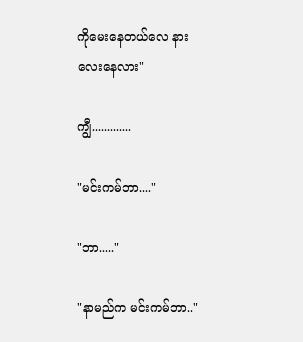ကိုမေးနေတယ်လေ နားလေးနေလား"

ကျွီ.............

"မင်းကမ်ဘာ...."

"ဘာ....."

"နာမည်က မင်းကမ်ဘာ.."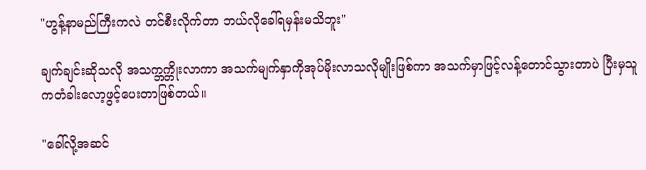"ဟွန့်နာမည်ကြီးကလဲ တင်စီးလိုက်တာ ဘယ်လိုခေါ်ရမှန်းမသိဘူး"

ချက်ချင်းဆိုသလို အသက္ဘက္တိုးလာကာ အသက်မျက်နှာကိုအုပ်မိုးလာသလိုမျိုးဖြစ်ကာ အသက်မှာဖြင့်လန့်တောင်သွားတာပဲ ပြီးမှသူကတံခါးလော့ဖွင့်ပေးတာဖြစ်တယ်။

"ခေါ်လို့အဆင်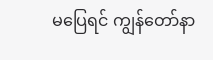မပြေရင် ကျွန်တော်နာ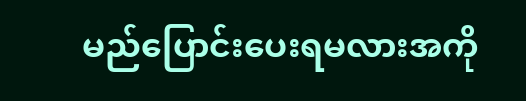မည်ပြောင်းပေးရမလားအကို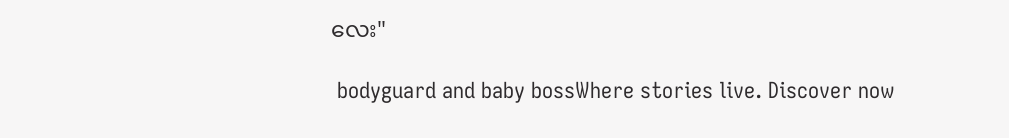လေး"

 bodyguard and baby bossWhere stories live. Discover now